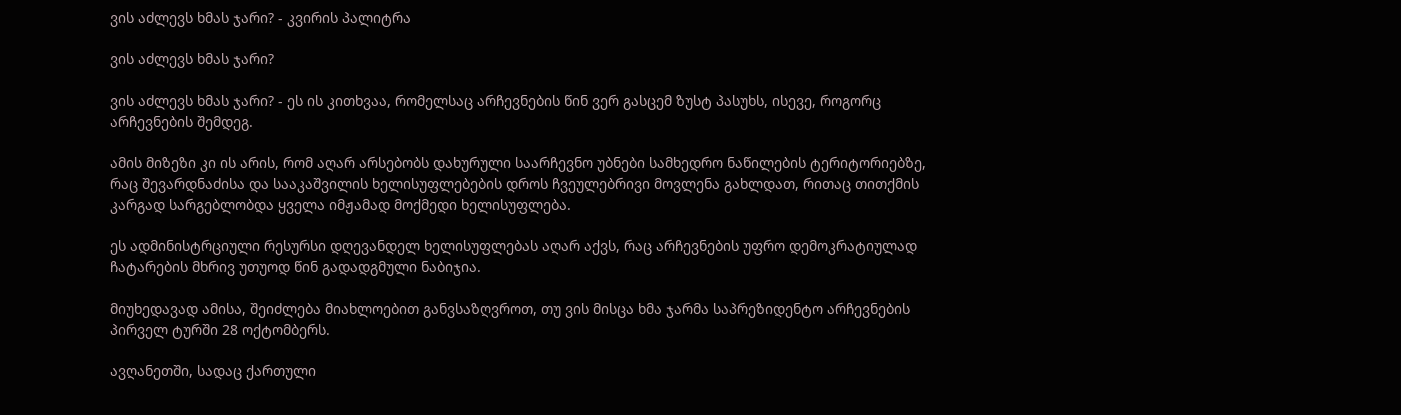ვის აძლევს ხმას ჯარი? - კვირის პალიტრა

ვის აძლევს ხმას ჯარი?

ვის აძლევს ხმას ჯარი? - ეს ის კითხვაა, რომელსაც არჩევნების წინ ვერ გასცემ ზუსტ პასუხს, ისევე, როგორც არჩევნების შემდეგ.

ამის მიზეზი კი ის არის, რომ აღარ არსებობს დახურული საარჩევნო უბნები სამხედრო ნაწილების ტერიტორიებზე, რაც შევარდნაძისა და სააკაშვილის ხელისუფლებების დროს ჩვეულებრივი მოვლენა გახლდათ, რითაც თითქმის კარგად სარგებლობდა ყველა იმჟამად მოქმედი ხელისუფლება.

ეს ადმინისტრციული რესურსი დღევანდელ ხელისუფლებას აღარ აქვს, რაც არჩევნების უფრო დემოკრატიულად ჩატარების მხრივ უთუოდ წინ გადადგმული ნაბიჯია.

მიუხედავად ამისა, შეიძლება მიახლოებით განვსაზღვროთ, თუ ვის მისცა ხმა ჯარმა საპრეზიდენტო არჩევნების პირველ ტურში 28 ოქტომბერს.

ავღანეთში, სადაც ქართული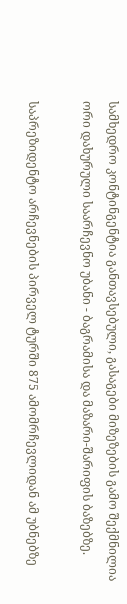სამხედრო კონტინგენტია განთავსებული, გასაგები მიზეზების გამო შექმნილია ორი დახურული საარჩევნო უბანი - ბაგრამისა და მაზარი-შარიფის ბაზებზე.

საპრეზიდენტო არჩევნების პირველ ტურში 875 ამომრჩევლიდან ამ უბნებზე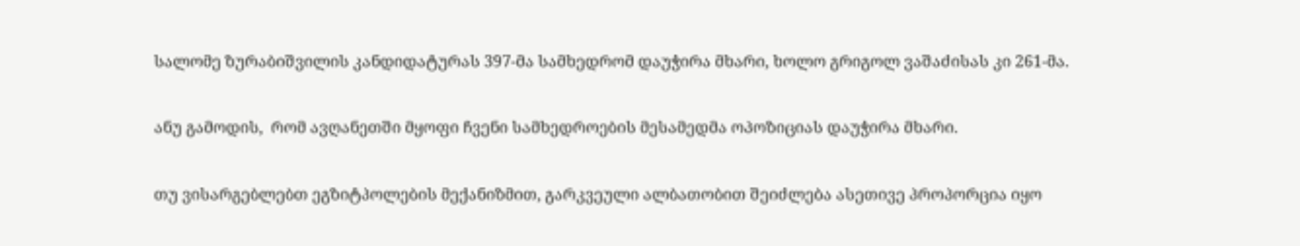სალომე ზურაბიშვილის კანდიდატურას 397-მა სამხედრომ დაუჭირა მხარი, ხოლო გრიგოლ ვაშაძისას კი 261-მა.

ანუ გამოდის,  რომ ავღანეთში მყოფი ჩვენი სამხედროების მესამედმა ოპოზიციას დაუჭირა მხარი.

თუ ვისარგებლებთ ეგზიტპოლების მექანიზმით, გარკვეული ალბათობით შეიძლება ასეთივე პროპორცია იყო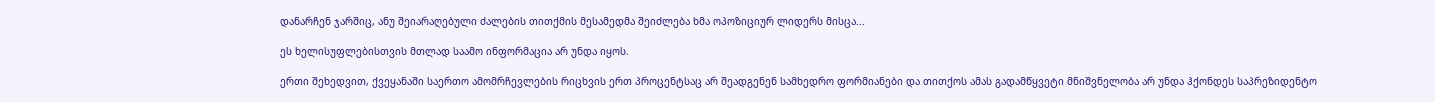დანარჩენ ჯარშიც, ანუ შეიარაღებული ძალების თითქმის მესამედმა შეიძლება ხმა ოპოზიციურ ლიდერს მისცა...

ეს ხელისუფლებისთვის მთლად საამო ინფორმაცია არ უნდა იყოს.

ერთი შეხედვით, ქვეყანაში საერთო ამომრჩევლების რიცხვის ერთ პროცენტსაც არ შეადგენენ სამხედრო ფორმიანები და თითქოს ამას გადამწყვეტი მნიშვნელობა არ უნდა ჰქონდეს საპრეზიდენტო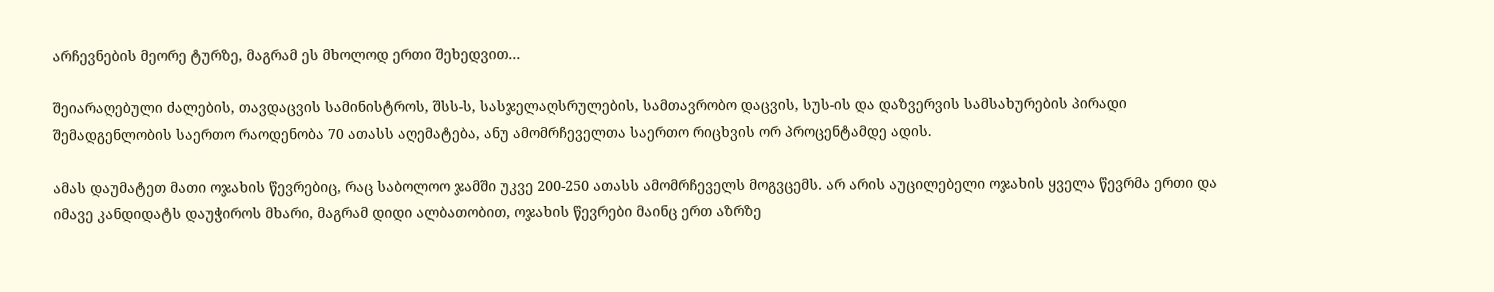არჩევნების მეორე ტურზე, მაგრამ ეს მხოლოდ ერთი შეხედვით...

შეიარაღებული ძალების, თავდაცვის სამინისტროს, შსს-ს, სასჯელაღსრულების, სამთავრობო დაცვის, სუს-ის და დაზვერვის სამსახურების პირადი შემადგენლობის საერთო რაოდენობა 70 ათასს აღემატება, ანუ ამომრჩეველთა საერთო რიცხვის ორ პროცენტამდე ადის.

ამას დაუმატეთ მათი ოჯახის წევრებიც, რაც საბოლოო ჯამში უკვე 200-250 ათასს ამომრჩეველს მოგვცემს. არ არის აუცილებელი ოჯახის ყველა წევრმა ერთი და იმავე კანდიდატს დაუჭიროს მხარი, მაგრამ დიდი ალბათობით, ოჯახის წევრები მაინც ერთ აზრზე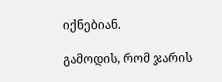იქნებიან.

გამოდის, რომ ჯარის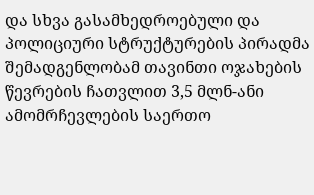და სხვა გასამხედროებული და პოლიციური სტრუქტურების პირადმა შემადგენლობამ თავინთი ოჯახების წევრების ჩათვლით 3,5 მლნ-ანი ამომრჩევლების საერთო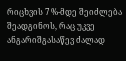რიცხვის 7 %-მდე შეიძლება შეადგინოს, რაც უკვე ანგარიშგასაწევ ძალად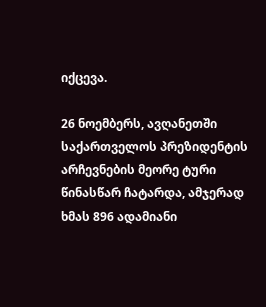იქცევა.

26 ნოემბერს, ავღანეთში საქართველოს პრეზიდენტის არჩევნების მეორე ტური წინასწარ ჩატარდა, ამჯერად ხმას 896 ადამიანი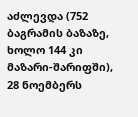აძლევდა (752 ბაგრამის ბაზაზე, ხოლო 144 კი მაზარი-შარიფში), 28 ნოემბერს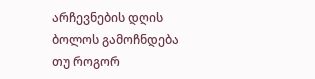არჩევნების დღის ბოლოს გამოჩნდება  თუ როგორ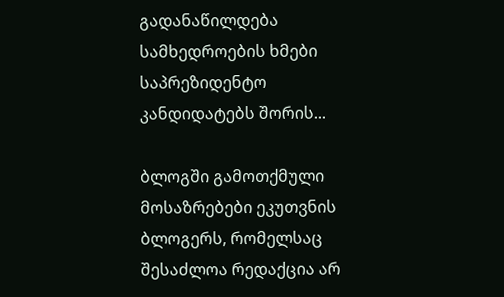გადანაწილდება სამხედროების ხმები საპრეზიდენტო კანდიდატებს შორის...

ბლოგში გამოთქმული მოსაზრებები ეკუთვნის ბლოგერს, რომელსაც შესაძლოა რედაქცია არ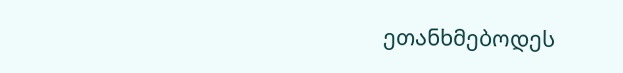ეთანხმებოდეს